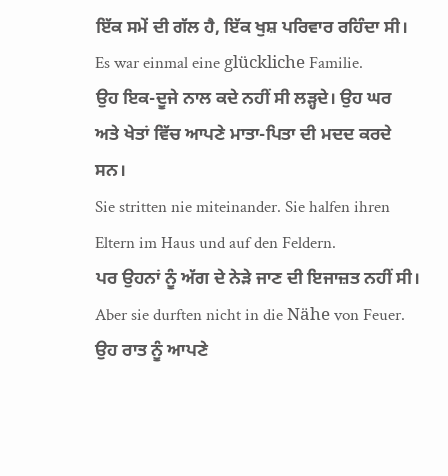ਇੱਕ ਸਮੇਂ ਦੀ ਗੱਲ ਹੈ, ਇੱਕ ਖੁਸ਼ ਪਰਿਵਾਰ ਰਹਿੰਦਾ ਸੀ।
Es war einmal eine glückliche Familie.
ਉਹ ਇਕ-ਦੂਜੇ ਨਾਲ ਕਦੇ ਨਹੀਂ ਸੀ ਲੜ੍ਹਦੇ। ਉਹ ਘਰ ਅਤੇ ਖੇਤਾਂ ਵਿੱਚ ਆਪਣੇ ਮਾਤਾ-ਪਿਤਾ ਦੀ ਮਦਦ ਕਰਦੇ ਸਨ।
Sie stritten nie miteinander. Sie halfen ihren Eltern im Haus und auf den Feldern.
ਪਰ ਉਹਨਾਂ ਨੂੰ ਅੱਗ ਦੇ ਨੇੜੇ ਜਾਣ ਦੀ ਇਜਾਜ਼ਤ ਨਹੀਂ ਸੀ।
Aber sie durften nicht in die Nähe von Feuer.
ਉਹ ਰਾਤ ਨੂੰ ਆਪਣੇ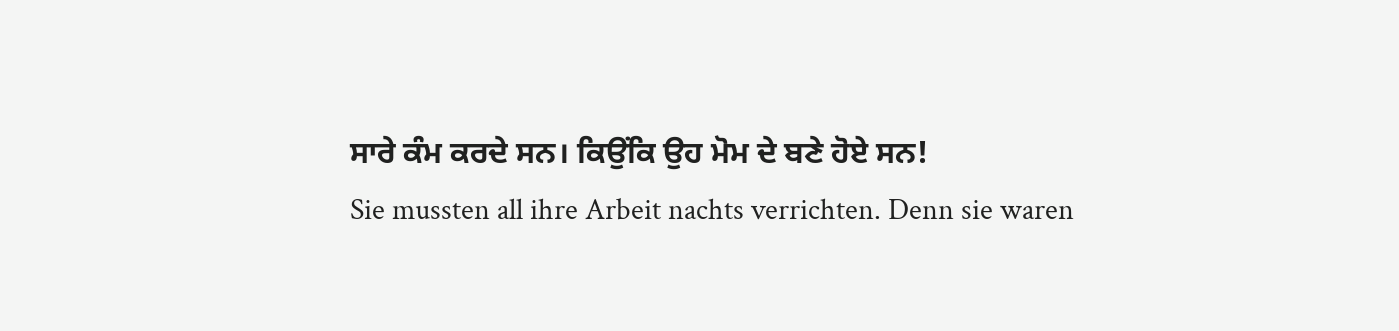ਸਾਰੇ ਕੰਮ ਕਰਦੇ ਸਨ। ਕਿਉਂਕਿ ਉਹ ਮੋਮ ਦੇ ਬਣੇ ਹੋਏ ਸਨ!
Sie mussten all ihre Arbeit nachts verrichten. Denn sie waren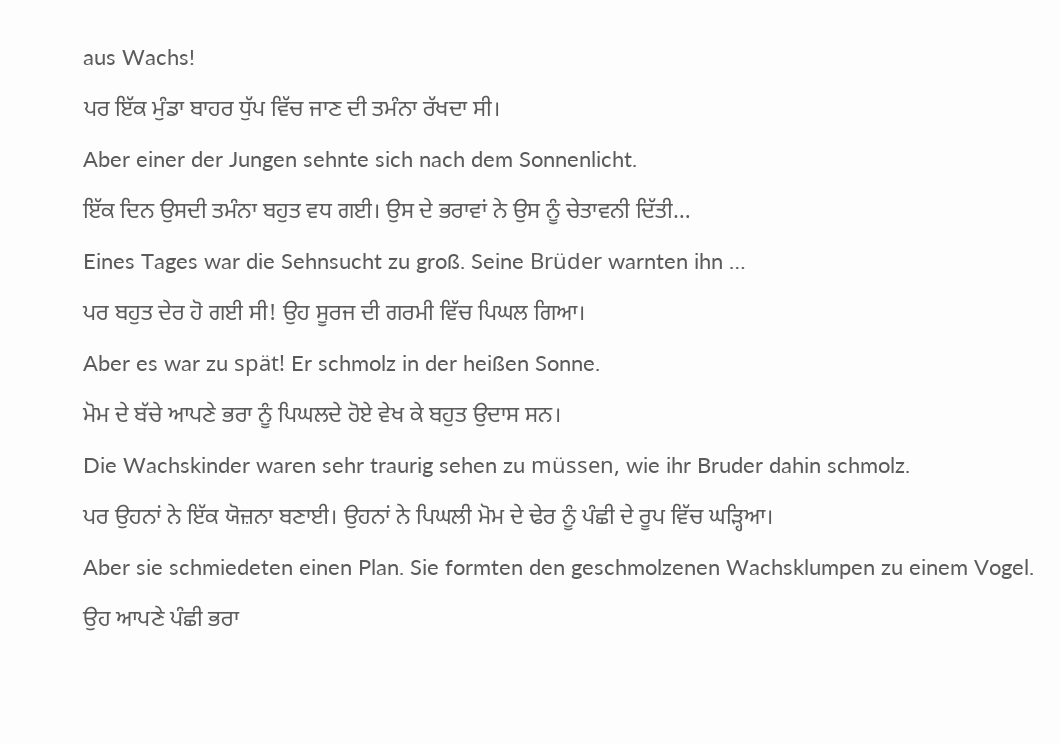aus Wachs!
ਪਰ ਇੱਕ ਮੁੰਡਾ ਬਾਹਰ ਧੁੱਪ ਵਿੱਚ ਜਾਣ ਦੀ ਤਮੰਨਾ ਰੱਖਦਾ ਸੀ।
Aber einer der Jungen sehnte sich nach dem Sonnenlicht.
ਇੱਕ ਦਿਨ ਉਸਦੀ ਤਮੰਨਾ ਬਹੁਤ ਵਧ ਗਈ। ਉਸ ਦੇ ਭਰਾਵਾਂ ਨੇ ਉਸ ਨੂੰ ਚੇਤਾਵਨੀ ਦਿੱਤੀ…
Eines Tages war die Sehnsucht zu groß. Seine Brüder warnten ihn …
ਪਰ ਬਹੁਤ ਦੇਰ ਹੋ ਗਈ ਸੀ! ਉਹ ਸੂਰਜ ਦੀ ਗਰਮੀ ਵਿੱਚ ਪਿਘਲ ਗਿਆ।
Aber es war zu spät! Er schmolz in der heißen Sonne.
ਮੋਮ ਦੇ ਬੱਚੇ ਆਪਣੇ ਭਰਾ ਨੂੰ ਪਿਘਲਦੇ ਹੋਏ ਵੇਖ ਕੇ ਬਹੁਤ ਉਦਾਸ ਸਨ।
Die Wachskinder waren sehr traurig sehen zu müssen, wie ihr Bruder dahin schmolz.
ਪਰ ਉਹਨਾਂ ਨੇ ਇੱਕ ਯੋਜ਼ਨਾ ਬਣਾਈ। ਉਹਨਾਂ ਨੇ ਪਿਘਲੀ ਮੋਮ ਦੇ ਢੇਰ ਨੂੰ ਪੰਛੀ ਦੇ ਰੂਪ ਵਿੱਚ ਘੜ੍ਹਿਆ।
Aber sie schmiedeten einen Plan. Sie formten den geschmolzenen Wachsklumpen zu einem Vogel.
ਉਹ ਆਪਣੇ ਪੰਛੀ ਭਰਾ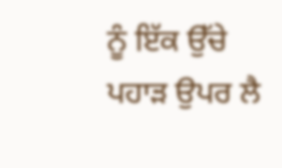ਨੂੰ ਇੱਕ ਉੱਚੇ ਪਹਾੜ ਉਪਰ ਲੈ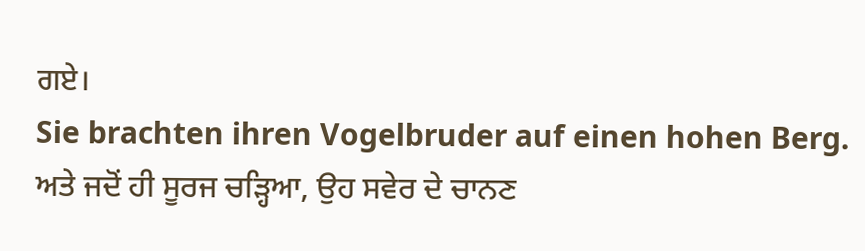ਗਏ।
Sie brachten ihren Vogelbruder auf einen hohen Berg.
ਅਤੇ ਜਦੋਂ ਹੀ ਸੂਰਜ ਚੜ੍ਹਿਆ, ਉਹ ਸਵੇਰ ਦੇ ਚਾਨਣ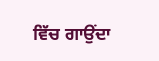ਵਿੱਚ ਗਾਉਂਦਾ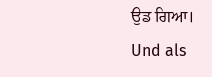ਉਡ ਗਿਆ।
Und als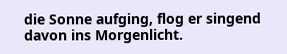die Sonne aufging, flog er singend davon ins Morgenlicht.